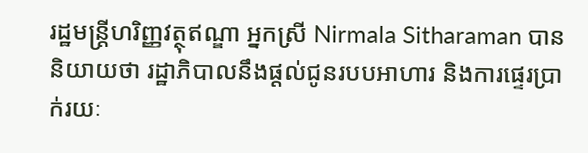រដ្ឋមន្ត្រីហរិញ្ញវត្ថុឥណ្ឌា អ្នកស្រី Nirmala Sitharaman បាននិយាយថា រដ្ឋាភិបាលនឹងផ្ដល់ជូនរបបអាហារ និងការផ្ទេរប្រាក់រយៈ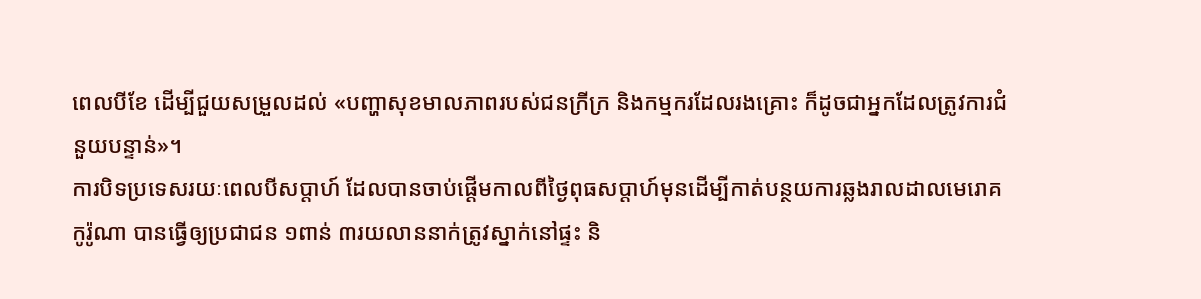ពេលបីខែ ដើម្បីជួយសម្រួលដល់ «បញ្ហាសុខមាលភាពរបស់ជនក្រីក្រ និងកម្មករដែលរងគ្រោះ ក៏ដូចជាអ្នកដែលត្រូវការជំនួយបន្ទាន់»។
ការបិទប្រទេសរយៈពេលបីសប្ដាហ៍ ដែលបានចាប់ផ្ដើមកាលពីថ្ងៃពុធសប្ដាហ៍មុនដើម្បីកាត់បន្ថយការឆ្លងរាលដាលមេរោគកូរ៉ូណា បានធ្វើឲ្យប្រជាជន ១ពាន់ ៣រយលាននាក់ត្រូវស្នាក់នៅផ្ទះ និ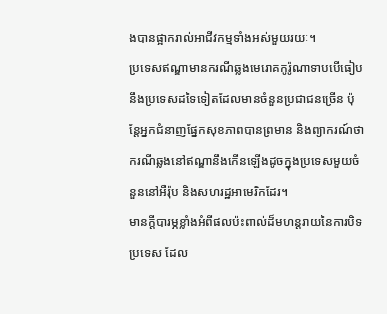ងបានផ្អាករាល់អាជីវកម្មទាំងអស់មួយរយៈ។
ប្រទេសឥណ្ឌាមានករណីឆ្លងមេរោគកូរ៉ូណាទាបបើធៀបនឹងប្រទេសដទៃទៀតដែលមានចំនួនប្រជាជនច្រើន ប៉ុន្តែអ្នកជំនាញផ្នែកសុខភាពបានព្រមាន និងព្យាករណ៍ថាករណីឆ្លងនៅឥណ្ឌានឹងកើនឡើងដូចក្នុងប្រទេសមួយចំនួននៅអឺរ៉ុប និងសហរដ្ឋអាមេរិកដែរ។
មានក្ដីបារម្ភខ្លាំងអំពីផលប៉ះពាល់ដ៏មហន្តរាយនៃការបិទប្រទេស ដែល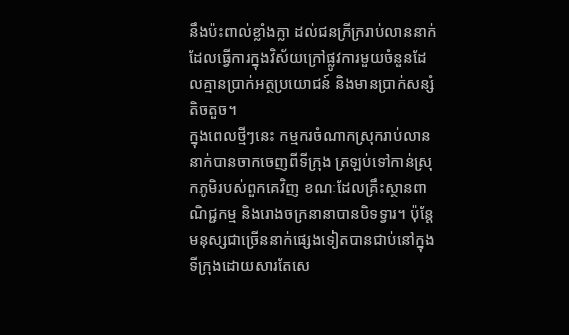នឹងប៉ះពាល់ខ្លាំងក្លា ដល់ជនក្រីក្ររាប់លាននាក់ ដែលធ្វើការក្នុងវិស័យក្រៅផ្លូវការមួយចំនួនដែលគ្មានប្រាក់អត្ថប្រយោជន៍ និងមានប្រាក់សន្សំតិចតួច។
ក្នុងពេលថ្មីៗនេះ កម្មករចំណាកស្រុករាប់លាននាក់បានចាកចេញពីទីក្រុង ត្រឡប់ទៅកាន់ស្រុកភូមិរបស់ពួកគេវិញ ខណៈដែលគ្រឹះស្ថានពាណិជ្ជកម្ម និងរោងចក្រនានាបានបិទទ្វារ។ ប៉ុន្តែមនុស្សជាច្រើននាក់ផ្សេងទៀតបានជាប់នៅក្នុងទីក្រុងដោយសារតែសេ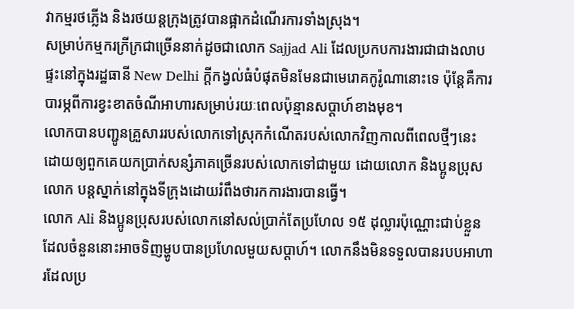វាកម្មរថភ្លើង និងរថយន្តក្រុងត្រូវបានផ្អាកដំណើរការទាំងស្រុង។
សម្រាប់កម្មករក្រីក្រជាច្រើននាក់ដូចជាលោក Sajjad Ali ដែលប្រកបការងារជាជាងលាបផ្ទះនៅក្នុងរដ្ឋធានី New Delhi ក្ដីកង្វល់ធំបំផុតមិនមែនជាមេរោគកូរ៉ូណានោះទេ ប៉ុន្តែគឺការបារម្ភពីការខ្វះខាតចំណីអាហារសម្រាប់រយៈពេលប៉ុន្មានសប្ដាហ៍ខាងមុខ។
លោកបានបញ្ជូនគ្រួសាររបស់លោកទៅស្រុកកំណើតរបស់លោកវិញកាលពីពេលថ្មីៗនេះ ដោយឲ្យពួកគេយកប្រាក់សន្សំភាគច្រើនរបស់លោកទៅជាមួយ ដោយលោក និងប្អូនប្រុសលោក បន្ដស្នាក់នៅក្នុងទីក្រុងដោយរំពឹងថារកការងារបានធ្វើ។
លោក Ali និងប្អូនប្រុសរបស់លោកនៅសល់ប្រាក់តែប្រហែល ១៥ ដុល្លារប៉ុណ្ណោះជាប់ខ្លួន ដែលចំនួននោះអាចទិញម្ហូបបានប្រហែលមួយសប្ដាហ៍។ លោកនឹងមិនទទួលបានរបបអាហារដែលប្រ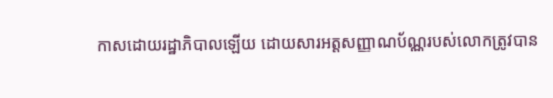កាសដោយរដ្ឋាភិបាលឡើយ ដោយសារអត្តសញ្ញាណប័ណ្ណរបស់លោកត្រូវបាន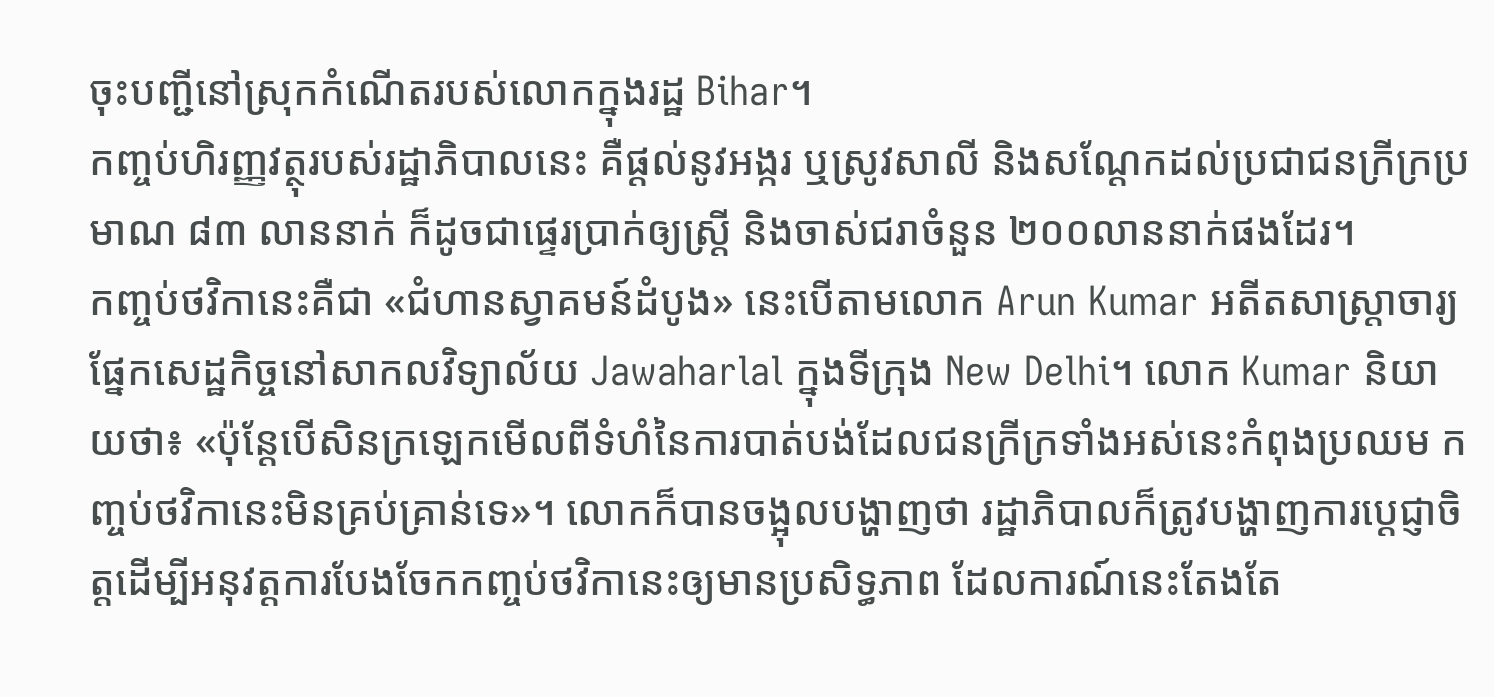ចុះបញ្ជីនៅស្រុកកំណើតរបស់លោកក្នុងរដ្ឋ Bihar។
កញ្ចប់ហិរញ្ញវត្ថុរបស់រដ្ឋាភិបាលនេះ គឺផ្ដល់នូវអង្ករ ឬស្រូវសាលី និងសណ្ដែកដល់ប្រជាជនក្រីក្រប្រមាណ ៨៣ លាននាក់ ក៏ដូចជាផ្ទេរប្រាក់ឲ្យស្ត្រី និងចាស់ជរាចំនួន ២០០លាននាក់ផងដែរ។
កញ្ចប់ថវិកានេះគឺជា «ជំហានស្វាគមន៍ដំបូង» នេះបើតាមលោក Arun Kumar អតីតសាស្ត្រាចារ្យផ្នែកសេដ្ឋកិច្ចនៅសាកលវិទ្យាល័យ Jawaharlal ក្នុងទីក្រុង New Delhi។ លោក Kumar និយាយថា៖ «ប៉ុន្តែបើសិនក្រឡេកមើលពីទំហំនៃការបាត់បង់ដែលជនក្រីក្រទាំងអស់នេះកំពុងប្រឈម កញ្ចប់ថវិកានេះមិនគ្រប់គ្រាន់ទេ»។ លោកក៏បានចង្អុលបង្ហាញថា រដ្ឋាភិបាលក៏ត្រូវបង្ហាញការប្ដេជ្ញាចិត្តដើម្បីអនុវត្តការបែងចែកកញ្ចប់ថវិកានេះឲ្យមានប្រសិទ្ធភាព ដែលការណ៍នេះតែងតែ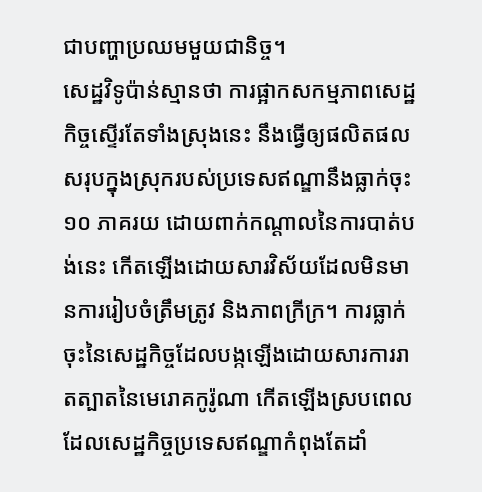ជាបញ្ហាប្រឈមមួយជានិច្ច។
សេដ្ឋវិទូប៉ាន់ស្មានថា ការផ្អាកសកម្មភាពសេដ្ឋកិច្ចស្ទើរតែទាំងស្រុងនេះ នឹងធ្វើឲ្យផលិតផលសរុបក្នុងស្រុករបស់ប្រទេសឥណ្ឌានឹងធ្លាក់ចុះ ១០ ភាគរយ ដោយពាក់កណ្ដាលនៃការបាត់បង់នេះ កើតឡើងដោយសារវិស័យដែលមិនមានការរៀបចំត្រឹមត្រូវ និងភាពក្រីក្រ។ ការធ្លាក់ចុះនៃសេដ្ឋកិច្ចដែលបង្កឡើងដោយសារការរាតត្បាតនៃមេរោគកូរ៉ូណា កើតឡើងស្របពេលដែលសេដ្ឋកិច្ចប្រទេសឥណ្ឌាកំពុងតែដាំ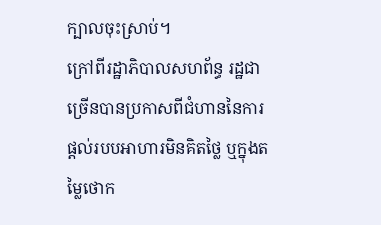ក្បាលចុះស្រាប់។
ក្រៅពីរដ្ឋាភិបាលសហព័ន្ធ រដ្ឋជាច្រើនបានប្រកាសពីជំហាននៃការផ្ដល់របបអាហារមិនគិតថ្លៃ ឬក្នុងតម្លៃថោក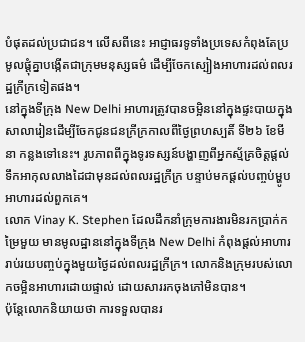បំផុតដល់ប្រជាជន។ លើសពីនេះ អាជ្ញាធរទូទាំងប្រទេសកំពុងតែប្រមូលផ្ដុំគ្នាបង្កើតជាក្រុមមនុស្សធម៌ ដើម្បីចែកស្បៀងអាហារដល់ពលរដ្ឋក្រីក្រទៀតផង។
នៅក្នុងទីក្រុង New Delhi អាហារត្រូវបានចម្អិននៅក្នុងផ្ទះបាយក្នុងសាលារៀនដើម្បីចែកជូនជនក្រីក្រកាលពីថ្ងៃព្រហស្បតិ៍ ទី២៦ ខែមីនា កន្លងទៅនេះ។ រូបភាពពីក្នុងទូរទស្សន៍បង្ហាញពីអ្នកស្ម័គ្រចិត្តផ្ដល់ទឹកអាកុលលាងដៃជាមុនដល់ពលរដ្ឋក្រីក្រ បន្ទាប់មកផ្ដល់បញ្ចប់ម្ហូបអាហារដល់ពួកគេ។
លោក Vinay K. Stephen ដែលដឹកនាំក្រុមការងារមិនរកប្រាក់កម្រៃមួយ មានមូលដ្ឋាននៅក្នុងទីក្រុង New Delhi កំពុងផ្ដល់អាហាររាប់រយបញ្ចប់ក្នុងមួយថ្ងៃដល់ពលរដ្ឋក្រីក្រ។ លោកនិងក្រុមរបស់លោកចម្អិនអាហារដោយផ្ទាល់ ដោយសាររកចុងភៅមិនបាន។
ប៉ុន្តែលោកនិយាយថា ការទទួលបានរ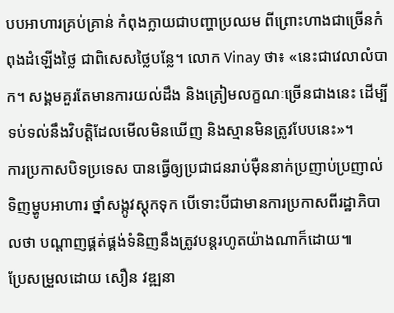បបអាហារគ្រប់គ្រាន់ កំពុងក្លាយជាបញ្ហាប្រឈម ពីព្រោះហាងជាច្រើនកំពុងដំឡើងថ្លៃ ជាពិសេសថ្លៃបន្លែ។ លោក Vinay ថា៖ «នេះជាវេលាលំបាក។ សង្គមគួរតែមានការយល់ដឹង និងត្រៀមលក្ខណៈច្រើនជាងនេះ ដើម្បីទប់ទល់នឹងវិបត្តិដែលមើលមិនឃើញ និងស្មានមិនត្រូវបែបនេះ»។
ការប្រកាសបិទប្រទេស បានធ្វើឲ្យប្រជាជនរាប់ម៉ឺននាក់ប្រញាប់ប្រញាល់ទិញម្ហូបអាហារ ថ្នាំសង្កូវស្តុកទុក បើទោះបីជាមានការប្រកាសពីរដ្ឋាភិបាលថា បណ្ដាញផ្គត់ផ្គង់ទំនិញនឹងត្រូវបន្ដរហូតយ៉ាងណាក៏ដោយ៕
ប្រែសម្រួលដោយ សឿន វឌ្ឍនា